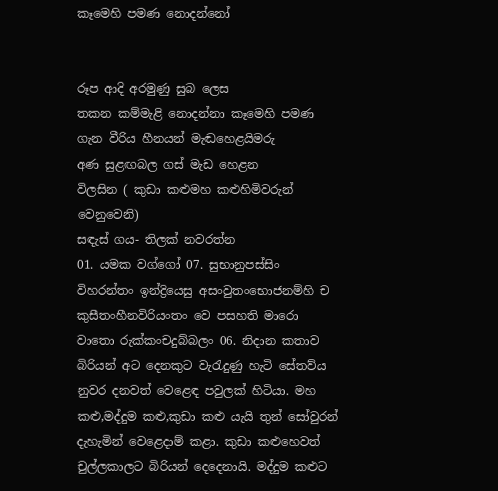කෑමෙහි පමණ නොදන්නෝ


රූප ආදි අරමුණු සුබ ලෙස                      තකන කම්මැළි නොදන්නා කෑමෙහි පමණ        ගැන වීරිය හීනයන් මැඬහෙළයිමරු                 අණ සුළඟබල ගස් මැඩ හෙළන                 විලසින ( කුඩා කළුමහ කළුහිමිවරුන් වෙනුවෙනි)
සඳැස් ගය- තිලක් නවරත්න
01. යමක වග්ගෝ 07. සුභානුපස්සිං විහරන්තං ඉන්ද්‍රියෙසු අසංවුතංභොජනම්හි ච කුසීතංහීනවිරියංතං වෙ පසහති මාරො වාතො රුක්කංචදුබ්බලං 06. නිදාන කතාව බිරියන් අට දෙනකුට වැරැදුණු හැටි සේතව්ය නුවර දනවත් වෙළෙඳ පවුලක් හිටියා. මහ කළු,මද්දුම කළු,කුඩා කළු යැයි තුන් සෝවුරන් දැහැමින් වෙළෙදාම් කළා. කුඩා කළුහෙවත් චුල්ලකාලට බිරියන් දෙදෙනායි. මද්දුම කළුට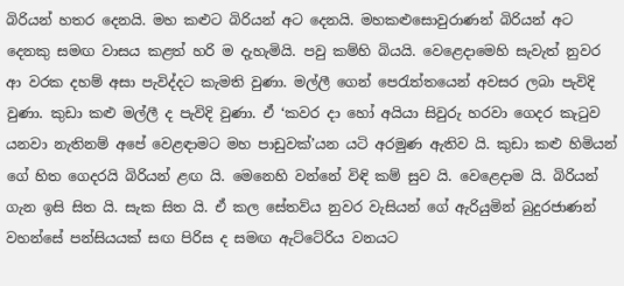බිරියන් හතර දෙනයි. මහ කළුට බිරියන් අට දෙනයි. මහකළුසොවුරාණන් බිරියන් අට දෙනකු සමඟ වාසය කළත් හරි ම දැහැමියි. පවු කම්හි බියයි. වෙළෙදාමෙහි සැවැත් නුවර ආ වරක දහම් අසා පැවිද්දට කැමති වුණා. මල්ලී ගෙන් පෙරැත්තයෙන් අවසර ලබා පැවිදි වුණා. කුඩා කළු මල්ලී ද පැවිදි වුණා. ඒ ‘කවර දා හෝ අයියා සිවුරු හරවා ගෙදර කැටුව යනවා නැතිනම් අපේ වෙළඳාමට මහ පාඩුවක්’යන යටි අරමුණ ඇතිව යි. කුඩා කළු හිමියන් ගේ හිත ගෙදරයි බිරියන් ළඟ යි. මෙනෙහි වන්නේ විඳි කම් සුව යි. වෙළෙදාම යි. බිරියන් ගැන ඉසි සිත යි. සැක සිත යි. ඒ කල සේතව්ය නුවර වැසියන් ගේ ඇරියුමින් බුදුරජාණන් වහන්සේ පන්සියයක් සඟ පිරිස ද සමඟ ඇට්ටේරිය වනයට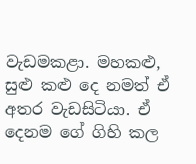වැඩමකළා. මහකළු, සුළු කළු දෙ නමත් ඒ අතර වැඩසිටියා. ඒ දෙනම ගේ ගිහි කල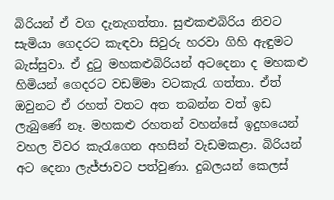බිරියන් ඒ වග දැනැගත්තා. සුළුකළුබිරිය නිවට සැමියා ගෙදරට කැඳවා සිවුරු හරවා ගිහි ඇඳුමට බැස්සුවා. ඒ දුටු මහකළුබිරියන් අටදෙනා ද මහකළු හිමියන් ගෙදරට වඩම්මා වටකැරැ ගත්තා. ඒත් ඔවුනට ඒ රහත් වතට අත තබන්න වත් ඉඩ ලැබුණේ නෑ. මහකළු රහතන් වහන්සේ ඉදුහයෙන් වහල විවර කැරැගෙන අහසින් වැඩමකළා. බිරියන් අට දෙනා ලැජ්ජාවට පත්වුණා. දුබලයන් කෙලස්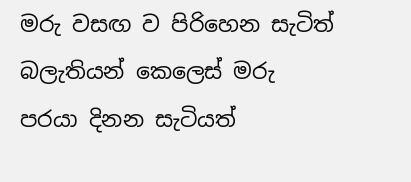මරු වසඟ ව පිරිහෙන සැටිත් බලැතියන් කෙලෙස් මරු පරයා දිනන සැටියත්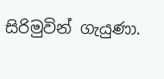සිරිමුවින් ගැයුණා.